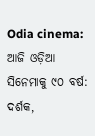Odia cinema: ଆଜି ଓଡ଼ିଆ ସିନେମାକୁ ୯୦ ବର୍ଷ: ଦର୍ଶକ,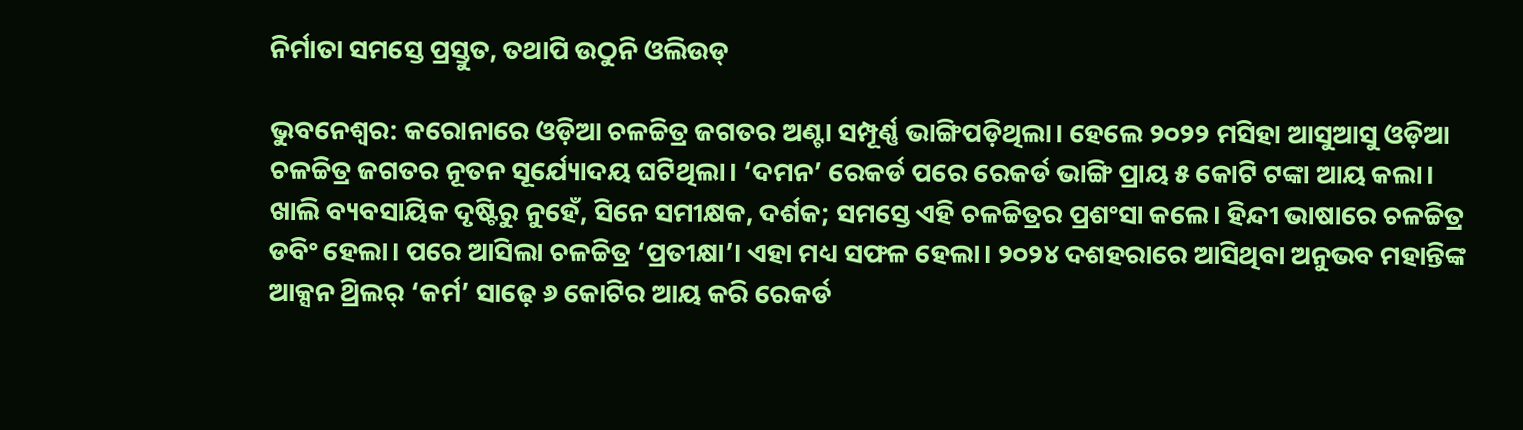ନିର୍ମାତା ସମସ୍ତେ ପ୍ରସ୍ତୁତ, ତଥାପି ଉଠୁନି ଓଲିଉଡ୍

ଭୁବନେଶ୍ବର: କରୋନାରେ ଓଡ଼ିଆ ଚଳଚ୍ଚିତ୍ର ଜଗତର ଅଣ୍ଟା ସମ୍ପୂର୍ଣ୍ଣ ଭାଙ୍ଗିପଡ଼ିଥିଲା। ହେଲେ ୨୦୨୨ ମସିହା ଆସୁଆସୁ ଓଡ଼ିଆ ଚଳଚ୍ଚିତ୍ର ଜଗତର ନୂତନ ସୂର୍ଯ୍ୟୋଦୟ ଘଟିଥିଲା। ‘ଦମନ’ ରେକର୍ଡ ପରେ ରେକର୍ଡ ଭାଙ୍ଗି ପ୍ରାୟ ୫ କୋଟି ଟଙ୍କା ଆୟ କଲା। ଖାଲି ବ୍ୟବସାୟିକ ଦୃଷ୍ଟିରୁ ନୁହେଁ, ସିନେ ସମୀକ୍ଷକ, ଦର୍ଶକ; ସମସ୍ତେ ଏହି ଚଳଚ୍ଚିତ୍ରର ପ୍ରଶଂସା କଲେ। ହିନ୍ଦୀ ଭାଷାରେ ଚଳଚ୍ଚିତ୍ର ଡବିଂ ହେଲା। ପରେ ଆସିଲା ଚଳଚ୍ଚିତ୍ର ‘ପ୍ରତୀକ୍ଷା’। ଏହା ମଧ୍ୟ ସଫଳ ହେଲା। ୨୦୨୪ ଦଶହରାରେ ଆସିଥିବା ଅନୁଭବ ମହାନ୍ତିଙ୍କ ଆକ୍ସନ ଥ୍ରିଲର୍ ‘କର୍ମ’ ସାଢ଼େ ୬ କୋଟିର ଆୟ କରି ରେକର୍ଡ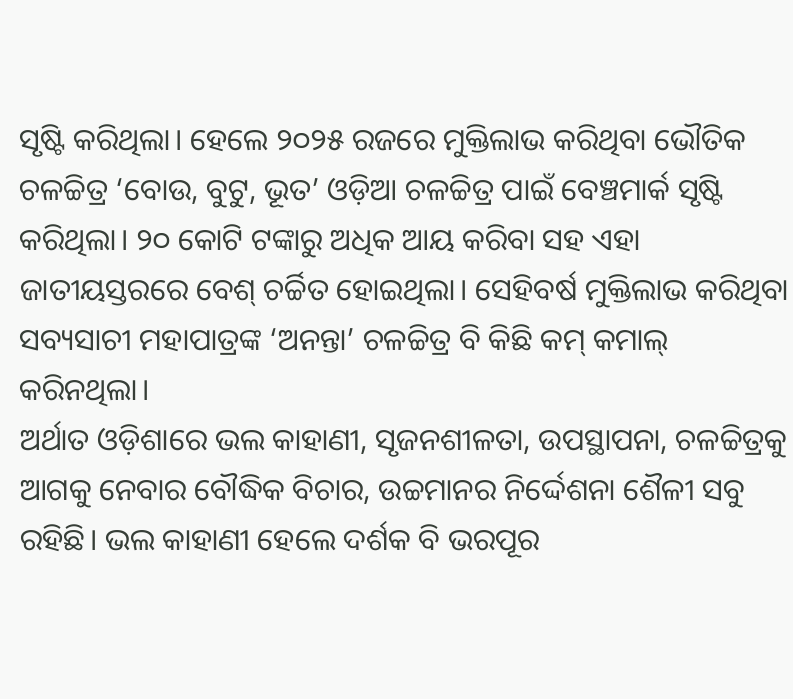ସୃଷ୍ଟି କରିଥିଲା। ହେଲେ ୨୦୨୫ ରଜରେ ମୁକ୍ତିଲାଭ କରିଥିବା ଭୌତିକ ଚଳଚ୍ଚିତ୍ର ‘ବୋଉ, ବୁଟୁ, ଭୂତ’ ଓଡ଼ିଆ ଚଳଚ୍ଚିତ୍ର ପାଇଁ ବେଞ୍ଚମାର୍କ ସୃଷ୍ଟି କରିଥିଲା। ୨୦ କୋଟି ଟଙ୍କାରୁ ଅଧିକ ଆୟ କରିବା ସହ ଏହା ଜାତୀୟସ୍ତରରେ ବେଶ୍ ଚର୍ଚ୍ଚିତ ହୋଇଥିଲା। ସେହିବର୍ଷ ମୁକ୍ତିଲାଭ କରିଥିବା ସବ୍ୟସାଚୀ ମହାପାତ୍ରଙ୍କ ‘ଅନନ୍ତା’ ଚଳଚ୍ଚିତ୍ର ବି କିଛି କମ୍ କମାଲ୍ କରିନଥିଲା।
ଅର୍ଥାତ ଓଡ଼ିଶାରେ ଭଲ କାହାଣୀ, ସୃଜନଶୀଳତା, ଉପସ୍ଥାପନା, ଚଳଚ୍ଚିତ୍ରକୁ ଆଗକୁ ନେବାର ବୌଦ୍ଧିକ ବିଚାର, ଉଚ୍ଚମାନର ନିର୍ଦ୍ଦେଶନା ଶୈଳୀ ସବୁ ରହିଛି। ଭଲ କାହାଣୀ ହେଲେ ଦର୍ଶକ ବି ଭରପୂର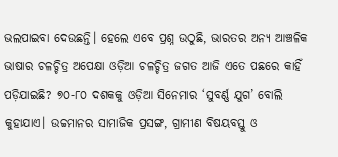ଭଲପାଇବା ଦେଉଛନ୍ତି। ହେଲେ ଏବେ ପ୍ରଶ୍ନ ଉଠୁଛି, ଭାରତର ଅନ୍ୟ ଆଞ୍ଚଳିକ ଭାଷାର ଚଳଚ୍ଚିତ୍ର ଅପେକ୍ଷା ଓଡ଼ିଆ ଚଳଚ୍ଚିତ୍ର ଜଗତ ଆଜି ଏତେ ପଛରେ କାହିଁ ପଡ଼ିଯାଇଛି? ୭୦-୮୦ ଦଶକକୁ ଓଡ଼ିଆ ସିନେମାର ‘ସୁବର୍ଣ୍ଣ ଯୁଗ’ ବୋଲି କୁହାଯାଏ। ଉଚ୍ଚମାନର ସାମାଜିକ ପ୍ରସଙ୍ଗ, ଗ୍ରାମୀଣ ବିଷୟବସ୍ତୁ ଓ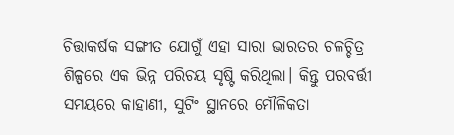ଚିତ୍ତାକର୍ଷକ ସଙ୍ଗୀତ ଯୋଗୁଁ ଏହା ସାରା ଭାରତର ଚଳଚ୍ଚିତ୍ର ଶିଳ୍ପରେ ଏକ ଭିନ୍ନ ପରିଚୟ ସୃଷ୍ଟି କରିଥିଲା। କିନ୍ତୁ ପରବର୍ତ୍ତୀ ସମୟରେ କାହାଣୀ, ସୁଟିଂ ସ୍ଥାନରେ ମୌଳିକତା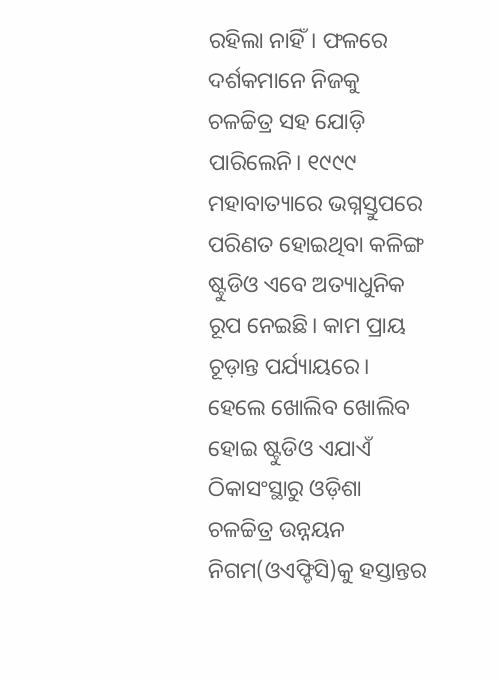ରହିଲା ନାହିଁ। ଫଳରେ ଦର୍ଶକମାନେ ନିଜକୁ ଚଳଚ୍ଚିତ୍ର ସହ ଯୋଡ଼ି ପାରିଲେନି। ୧୯୯୯ ମହାବାତ୍ୟାରେ ଭଗ୍ନସ୍ତୁପରେ ପରିଣତ ହୋଇଥିବା କଳିଙ୍ଗ ଷ୍ଟୁଡିଓ ଏବେ ଅତ୍ୟାଧୁନିକ ରୂପ ନେଇଛି। କାମ ପ୍ରାୟ ଚୂଡ଼ାନ୍ତ ପର୍ଯ୍ୟାୟରେ। ହେଲେ ଖୋଲିବ ଖୋଲିବ ହୋଇ ଷ୍ଟୁଡିଓ ଏଯାଏଁ ଠିକାସଂସ୍ଥାରୁ ଓଡ଼ିଶା ଚଳଚ୍ଚିତ୍ର ଉନ୍ନୟନ ନିଗମ(ଓଏଫ୍ଡିସି)କୁ ହସ୍ତାନ୍ତର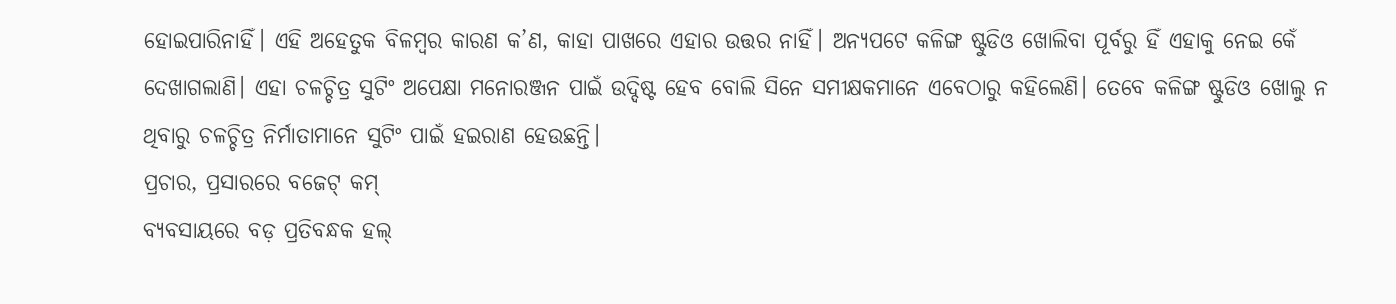ହୋଇପାରିନାହିଁ। ଏହି ଅହେତୁକ ବିଳମ୍ବର କାରଣ କ’ଣ, କାହା ପାଖରେ ଏହାର ଉତ୍ତର ନାହିଁ। ଅନ୍ୟପଟେ କଳିଙ୍ଗ ଷ୍ଟୁଡିଓ ଖୋଲିବା ପୂର୍ବରୁ ହିଁ ଏହାକୁ ନେଇ କେଁ ଦେଖାଗଲାଣି। ଏହା ଚଳଚ୍ଚିତ୍ର ସୁଟିଂ ଅପେକ୍ଷା ମନୋରଞ୍ଜନ ପାଇଁ ଉଦ୍ଦିଷ୍ଟ ହେବ ବୋଲି ସିନେ ସମୀକ୍ଷକମାନେ ଏବେଠାରୁ କହିଲେଣି। ତେବେ କଳିଙ୍ଗ ଷ୍ଟୁଡିଓ ଖୋଲୁ ନ ଥିବାରୁ ଚଳଚ୍ଚିତ୍ର ନିର୍ମାତାମାନେ ସୁଟିଂ ପାଇଁ ହଇରାଣ ହେଉଛନ୍ତି।
ପ୍ରଚାର, ପ୍ରସାରରେ ବଜେଟ୍ କମ୍
ବ୍ୟବସାୟରେ ବଡ଼ ପ୍ରତିବନ୍ଧକ ହଲ୍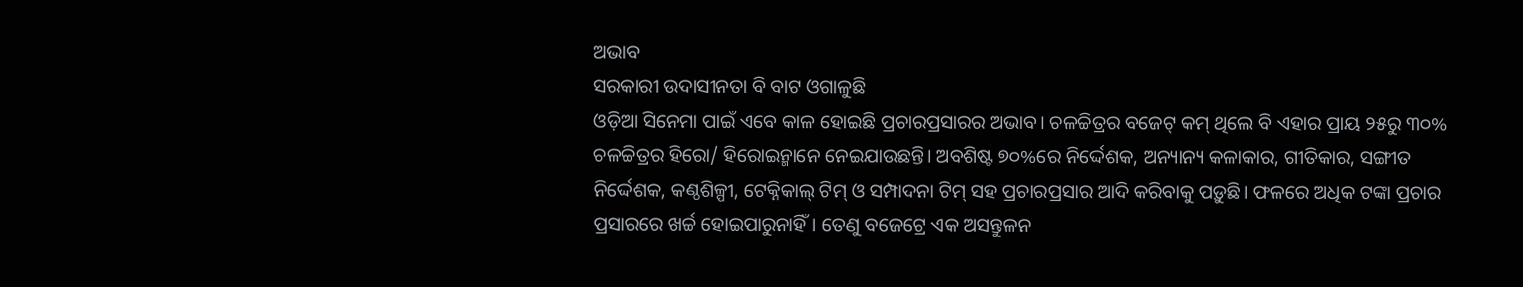ଅଭାବ
ସରକାରୀ ଉଦାସୀନତା ବି ବାଟ ଓଗାଳୁଛି
ଓଡ଼ିଆ ସିନେମା ପାଇଁ ଏବେ କାଳ ହୋଇଛି ପ୍ରଚାରପ୍ରସାରର ଅଭାବ। ଚଳଚ୍ଚିତ୍ରର ବଜେଟ୍ କମ୍ ଥିଲେ ବି ଏହାର ପ୍ରାୟ ୨୫ରୁ ୩୦% ଚଳଚ୍ଚିତ୍ରର ହିରୋ/ ହିରୋଇନ୍ମାନେ ନେଇଯାଉଛନ୍ତି। ଅବଶିଷ୍ଟ ୭୦%ରେ ନିର୍ଦ୍ଦେଶକ, ଅନ୍ୟାନ୍ୟ କଳାକାର, ଗୀତିକାର, ସଙ୍ଗୀତ ନିର୍ଦ୍ଦେଶକ, କଣ୍ଠଶିଳ୍ପୀ, ଟେକ୍ନିକାଲ୍ ଟିମ୍ ଓ ସମ୍ପାଦନା ଟିମ୍ ସହ ପ୍ରଚାରପ୍ରସାର ଆଦି କରିବାକୁ ପଡ଼ୁଛି। ଫଳରେ ଅଧିକ ଟଙ୍କା ପ୍ରଚାର ପ୍ରସାରରେ ଖର୍ଚ୍ଚ ହୋଇପାରୁନାହିଁ। ତେଣୁ ବଜେଟ୍ରେ ଏକ ଅସନ୍ତୁଳନ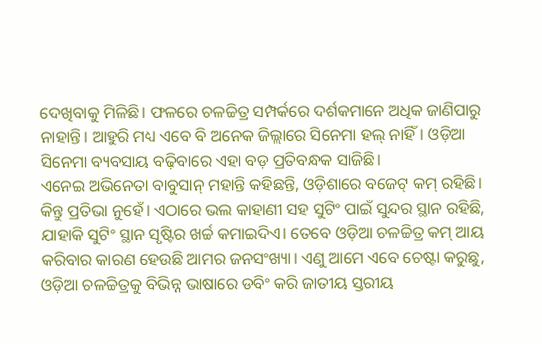ଦେଖିବାକୁ ମିଳିଛି। ଫଳରେ ଚଳଚ୍ଚିତ୍ର ସମ୍ପର୍କରେ ଦର୍ଶକମାନେ ଅଧିକ ଜାଣିପାରୁ ନାହାନ୍ତି। ଆହୁରି ମଧ୍ୟ ଏବେ ବି ଅନେକ ଜିଲ୍ଲାରେ ସିନେମା ହଲ୍ ନାହିଁ। ଓଡ଼ିଆ ସିନେମା ବ୍ୟବସାୟ ବଢ଼ିବାରେ ଏହା ବଡ଼ ପ୍ରତିବନ୍ଧକ ସାଜିଛି।
ଏନେଇ ଅଭିନେତା ବାବୁସାନ୍ ମହାନ୍ତି କହିଛନ୍ତି, ଓଡ଼ିଶାରେ ବଜେଟ୍ କମ୍ ରହିଛି। କିନ୍ତୁ ପ୍ରତିଭା ନୁହେଁ। ଏଠାରେ ଭଲ କାହାଣୀ ସହ ସୁଟିଂ ପାଇଁ ସୁନ୍ଦର ସ୍ଥାନ ରହିଛି, ଯାହାକି ସୁଟିଂ ସ୍ଥାନ ସୃଷ୍ଟିର ଖର୍ଚ୍ଚ କମାଇଦିଏ। ତେବେ ଓଡ଼ିଆ ଚଳଚ୍ଚିତ୍ର କମ୍ ଆୟ କରିବାର କାରଣ ହେଉଛି ଆମର ଜନସଂଖ୍ୟା। ଏଣୁ ଆମେ ଏବେ ଚେଷ୍ଟା କରୁଛୁ, ଓଡ଼ିଆ ଚଳଚ୍ଚିତ୍ରକୁ ବିଭିନ୍ନ ଭାଷାରେ ଡବିଂ କରି ଜାତୀୟ ସ୍ତରୀୟ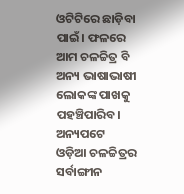ଓଟିଟିରେ ଛାଡ଼ିବା ପାଇଁ। ଫଳରେ ଆମ ଚଳଚ୍ଚିତ୍ର ବି ଅନ୍ୟ ଭାଷାଭାଷୀ ଲୋକଙ୍କ ପାଖକୁ ପହଞ୍ଚିପାରିବ।
ଅନ୍ୟପଟେ ଓଡ଼ିଆ ଚଳଚ୍ଚିତ୍ରର ସର୍ବାଙ୍ଗୀନ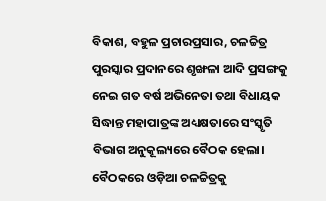ବିକାଶ, ବହୁଳ ପ୍ରଚାରପ୍ରସାର, ଚଳଚ୍ଚିତ୍ର ପୁରସ୍କାର ପ୍ରଦାନରେ ଶୃଙ୍ଖଳା ଆଦି ପ୍ରସଙ୍ଗକୁ ନେଇ ଗତ ବର୍ଷ ଅଭିନେତା ତଥା ବିଧାୟକ ସିଦ୍ଧାନ୍ତ ମହାପାତ୍ରଙ୍କ ଅଧ୍ୟକ୍ଷତାରେ ସଂସ୍କୃତି ବିଭାଗ ଅନୁକୂଲ୍ୟରେ ବୈଠକ ହେଲା। ବୈଠକରେ ଓଡ଼ିଆ ଚଳଚ୍ଚିତ୍ରକୁ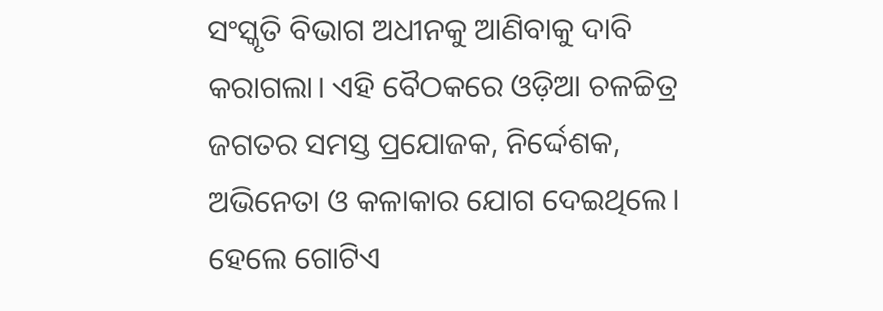ସଂସ୍କୃତି ବିଭାଗ ଅଧୀନକୁ ଆଣିବାକୁ ଦାବି କରାଗଲା। ଏହି ବୈଠକରେ ଓଡ଼ିଆ ଚଳଚ୍ଚିତ୍ର ଜଗତର ସମସ୍ତ ପ୍ରଯୋଜକ, ନିର୍ଦ୍ଦେଶକ, ଅଭିନେତା ଓ କଳାକାର ଯୋଗ ଦେଇଥିଲେ। ହେଲେ ଗୋଟିଏ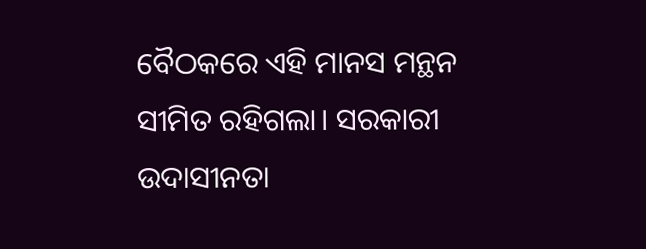ବୈଠକରେ ଏହି ମାନସ ମନ୍ଥନ ସୀମିତ ରହିଗଲା। ସରକାରୀ ଉଦାସୀନତା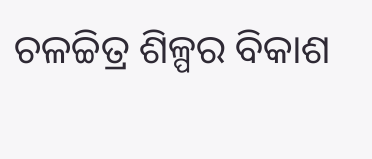ଚଳଚ୍ଚିତ୍ର ଶିଳ୍ପର ବିକାଶ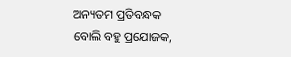ଅନ୍ୟତମ ପ୍ରତିବନ୍ଧକ ବୋଲି ବହୁ ପ୍ରଯୋଜକ,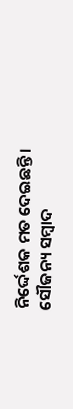ନିର୍ଦ୍ଦେଶକ ମତ ଦେଇଛନ୍ତି।
ସୌଜନ୍ୟ ସମ୍ବାଦ